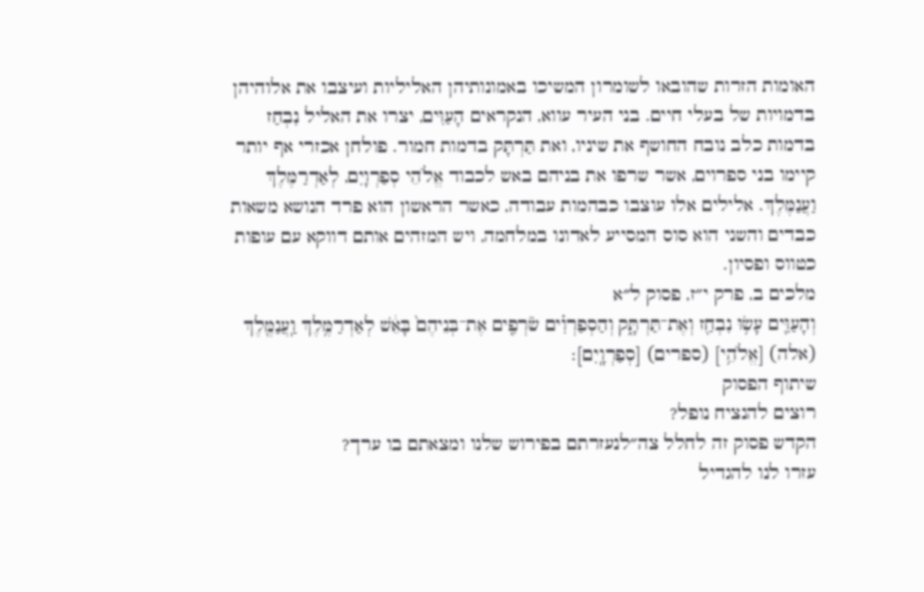האומות הזרות שהובאו לשומרון המשיכו באמונותיהן האליליות ועיצבו את אלוהיהן בדמויות של בעלי חיים. בני העיר עווא, הנקראים הָעַוִּים, יצרו את האליל נִבְחַז בדמות כלב נובח החושף את שיניו, ואת תַּרְתָּק בדמות חמור. פולחן אכזרי אף יותר קיימו בני ספרוים, אשר שרפו את בניהם באש לכבוד אֱלֹהֵי סְפַרְוָיִם, לְאַדְרַמֶּלֶךְ וַעֲנַמֶּלֶךְ. אלילים אלו עוצבו כבהמות עבודה, כאשר הראשון הוא פרד הנושא משאות כבדים והשני הוא סוס המסייע לאדונו במלחמה, ויש המזהים אותם דווקא עם עופות כטווס ופסיון.
מלכים ב, פרק י״ז, פסוק ל״א
וְהָעַוִּ֛ים עָשׂ֥וּ נִבְחַ֖ז וְאֶת־תַּרְתָּ֑ק וְהַסְפַרְוִ֗ים שֹׂרְפִ֤ים אֶת־בְּנֵיהֶם֙ בָּאֵ֔שׁ לְאַדְרַמֶּ֥לֶךְ וַֽעֲנַמֶּ֖לֶךְ (אלה) [אֱלֹהֵ֥י] (ספרים) [סְפַרְוָֽיִם]׃
שיתוף הפסוק
רוצים להנציח נופל?
הקדש פסוק זה לחלל צה״לנעזרתם בפירוש שלנו ומצאתם בו ערך?
עזרו לנו להגדיל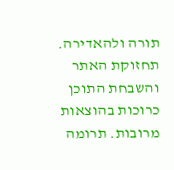תורה ולהאדירה. תחזוקת האתר והשבחת התוכן כרוכות בהוצאות מרובות. תרומה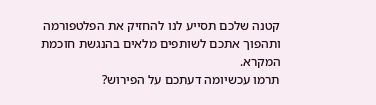קטנה שלכם תסייע לנו להחזיק את הפלטפורמה ותהפוך אתכם לשותפים מלאים בהנגשת חוכמת המקרא.
תרמו עכשיומה דעתכם על הפירוש?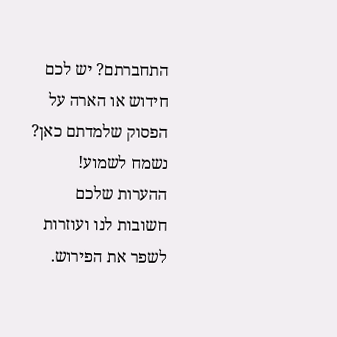התחברתם? יש לכם חידוש או הארה על הפסוק שלמדתם כאן? נשמח לשמוע!
ההערות שלכם חשובות לנו ועוזרות לשפר את הפירוש.